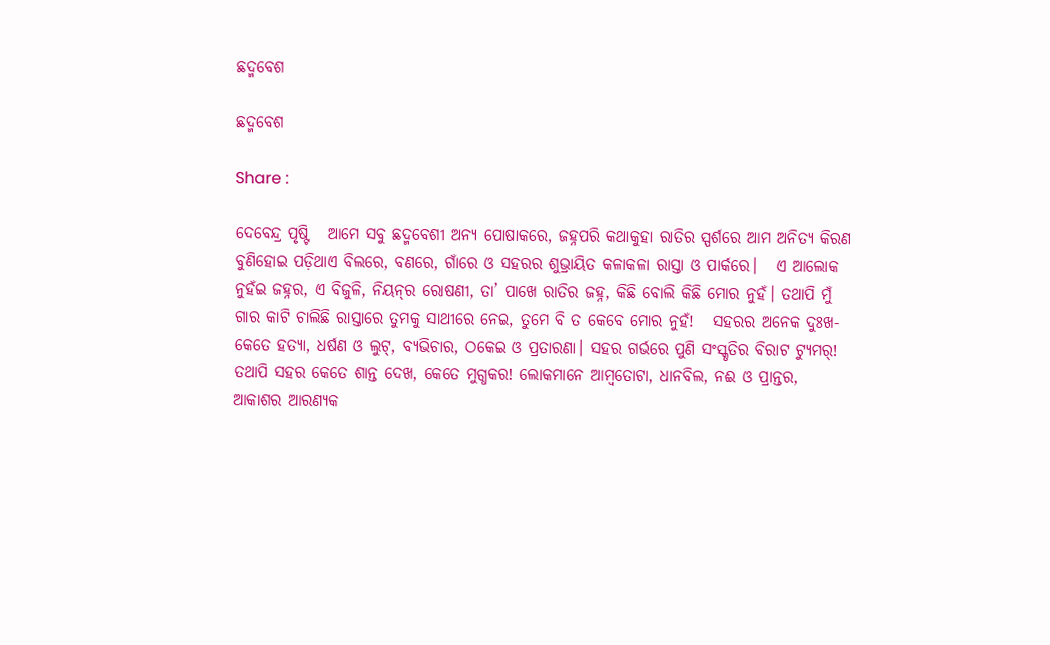ଛଦ୍ମବେଶ

ଛଦ୍ମବେଶ

Share :

ଦେବେନ୍ଦ୍ର ପୃଷ୍ଟି   ଆମେ ସବୁ ଛଦ୍ମବେଶୀ ଅନ୍ୟ ପୋଷାକରେ, ଜହ୍ନପରି କଥାକୁହା ରାତିର ସ୍ପର୍ଶରେ ଆମ ଅନିତ୍ୟ କିରଣ ବୁଣିହୋଇ ପଡ଼ିଥାଏ ବିଲରେ, ବଣରେ, ଗାଁରେ ଓ ସହରର ଶୁଭ୍ରାୟିତ କଳାକଳା ରାସ୍ତା ଓ ପାର୍କରେ।   ଏ ଆଲୋକ ନୁହଁଇ ଜହ୍ନର, ଏ ବିଜୁଳି, ନିୟନ୍‌ର ରୋଷଣୀ, ତା’ ପାଖେ ରାତିର ଜହ୍ନ, କିଛି ବୋଲି କିଛି ମୋର ନୁହଁ। ତଥାପି ମୁଁ ଗାର କାଟି ଚାଲିଛି ରାସ୍ତାରେ ତୁମକୁ ସାଥୀରେ ନେଇ, ତୁମେ ବି ତ କେବେ ମୋର ନୁହଁ!   ସହରର ଅନେକ ଦୁଃଖ- କେତେ ହତ୍ୟା, ଧର୍ଷଣ ଓ ଲୁଟ୍‌, ବ୍ୟଭିଚାର, ଠକେଇ ଓ ପ୍ରତାରଣା। ସହର ଗର୍ଭରେ ପୁଣି ସଂସ୍କୃତିର ବିରାଟ ଟ୍ୟୁମର୍‌! ତଥାପି ସହର କେତେ ଶାନ୍ତ ଦେଖ, କେତେ ମୁଗ୍ଧକର! ଲୋକମାନେ ଆମ୍ବତୋଟା, ଧାନବିଲ, ନଈ ଓ ପ୍ରାନ୍ତର, ଆକାଶର ଆରଣ୍ୟକ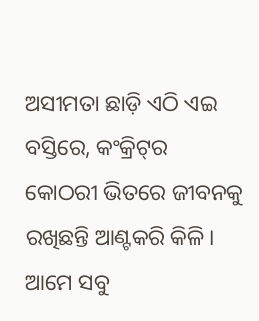ଅସୀମତା ଛାଡ଼ି ଏଠି ଏଇ ବସ୍ତିରେ, କଂକ୍ରିଟ୍‌ର କୋଠରୀ ଭିତରେ ଜୀବନକୁ ରଖିଛନ୍ତି ଆଣ୍ଟକରି କିଳି।   ଆମେ ସବୁ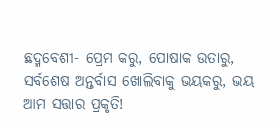ଛଦ୍ମବେଶୀ- ପ୍ରେମ କରୁ, ପୋଷାକ ଉତାରୁ, ସର୍ବଶେଷ ଅନ୍ତର୍ବାସ ଖୋଲିବାକୁ ଭୟକରୁ, ଭୟ ଆମ ସତ୍ତାର ପ୍ରକୃତି!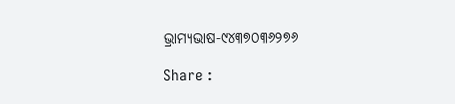ଭ୍ରାମ୍ୟଭାଷ-୯୪୩୭୦୩୬୨୭୬

Share :